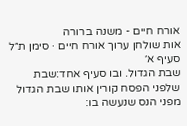אורח חיים - משנה ברורה
אות שולחן ערוך אורח חיים · סימן ת״ל סעיף א׳
שבת הגדול. ובו סעיף אחד:שבת שלפני הפסח קורין אותו שבת הגדול מפני הנס שנעשה בו: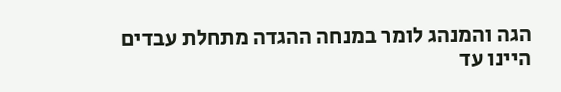הגה והמנהג לומר במנחה ההגדה מתחלת עבדים היינו עד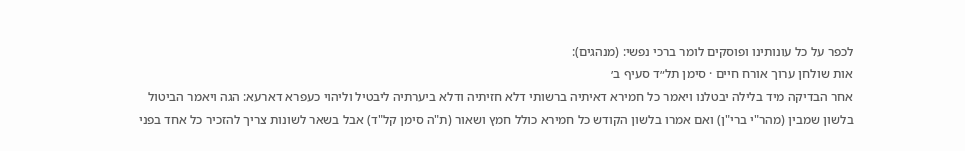לכפר על כל עונותינו ופוסקים לומר ברכי נפשי: (מנהגים):
אות שולחן ערוך אורח חיים · סימן תל״ד סעיף ב׳
אחר הבדיקה מיד בלילה יבטלנו ויאמר כל חמירא דאיתיה ברשותי דלא חזיתיה ודלא ביערתיה ליבטיל וליהוי כעפרא דארעא: הגה ויאמר הביטול בלשון שמבין (מהר"י ברי"ן) ואם אמרו בלשון הקודש כל חמירא כולל חמץ ושאור (ת"ה סימן קל"ד) אבל בשאר לשונות צריך להזכיר כל אחד בפני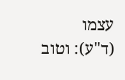עצמו (ד"ע): וטוב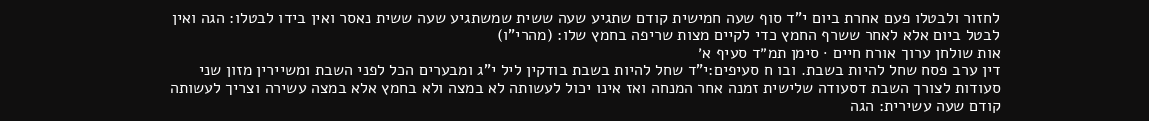לחזור ולבטלו פעם אחרת ביום י"ד סוף שעה חמישית קודם שתגיע שעה ששית שמשתגיע שעה ששית נאסר ואין בידו לבטלו: הגה ואין לבטל ביום אלא לאחר ששרף החמץ כדי לקיים מצות שריפה בחמץ שלו: (מהרי"ו)
אות שולחן ערוך אורח חיים · סימן תמ״ד סעיף א׳
דין ערב פסח שחל להיות בשבת. ובו ח סעיפים:י"ד שחל להיות בשבת בודקין ליל י"ג ומבערים הכל לפני השבת ומשיירין מזון שני סעודות לצורך השבת דסעודה שלישית זמנה אחר המנחה ואז אינו יכול לעשותה לא במצה ולא בחמץ אלא במצה עשירה וצריך לעשותה קודם שעה עשירית: הגה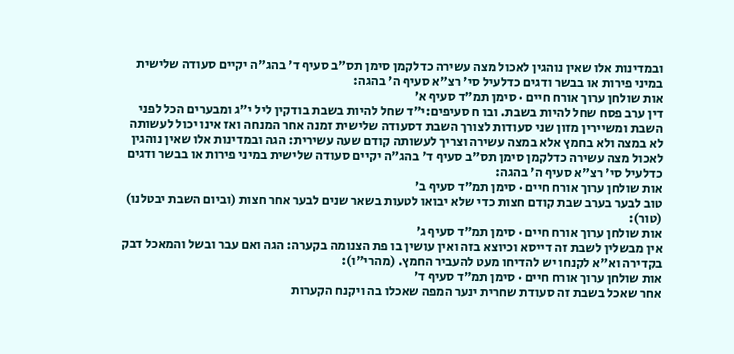ובמדינות אלו שאין נוהגין לאכול מצה עשירה כדלקמן סימן תס"ב סעיף ד' בהג"ה יקיים סעודה שלישית במיני פירות או בבשר ודגים כדלעיל סי' רצ"א סעיף ה' בהגה:
אות שולחן ערוך אורח חיים · סימן תמ״ד סעיף א׳
דין ערב פסח שחל להיות בשבת. ובו ח סעיפים:י"ד שחל להיות בשבת בודקין ליל י"ג ומבערים הכל לפני השבת ומשיירין מזון שני סעודות לצורך השבת דסעודה שלישית זמנה אחר המנחה ואז אינו יכול לעשותה לא במצה ולא בחמץ אלא במצה עשירה וצריך לעשותה קודם שעה עשירית: הגה ובמדינות אלו שאין נוהגין לאכול מצה עשירה כדלקמן סימן תס"ב סעיף ד' בהג"ה יקיים סעודה שלישית במיני פירות או בבשר ודגים כדלעיל סי' רצ"א סעיף ה' בהגה:
אות שולחן ערוך אורח חיים · סימן תמ״ד סעיף ב׳
טוב לבער בערב שבת קודם חצות כדי שלא יבואו לטעות בשאר שנים לבער אחר חצות (וביום השבת יבטלנו) (טור):
אות שולחן ערוך אורח חיים · סימן תמ״ד סעיף ג׳
אין מבשלין לשבת זה דייסא וכיוצא בזה ואין עושין בו פת הצנומה בקערה: הגה ואם עבר ובשל והמאכל דבק בקדירה וא"א לקנחו יש להדיחו מעט להעביר החמץ. (מהרי"ו):
אות שולחן ערוך אורח חיים · סימן תמ״ד סעיף ד׳
אחר שאכל בשבת זה סעודת שחרית ינער המפה שאכלו בה ויקנח הקערות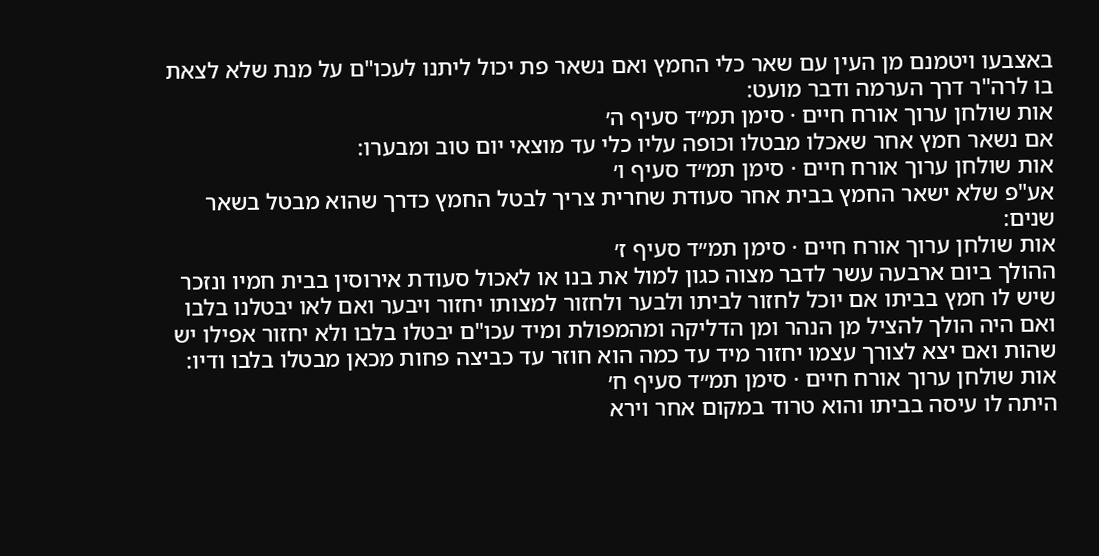באצבעו ויטמנם מן העין עם שאר כלי החמץ ואם נשאר פת יכול ליתנו לעכו"ם על מנת שלא לצאת בו לרה"ר דרך הערמה ודבר מועט:
אות שולחן ערוך אורח חיים · סימן תמ״ד סעיף ה׳
אם נשאר חמץ אחר שאכלו מבטלו וכופה עליו כלי עד מוצאי יום טוב ומבערו:
אות שולחן ערוך אורח חיים · סימן תמ״ד סעיף ו׳
אע"פ שלא ישאר החמץ בבית אחר סעודת שחרית צריך לבטל החמץ כדרך שהוא מבטל בשאר שנים:
אות שולחן ערוך אורח חיים · סימן תמ״ד סעיף ז׳
ההולך ביום ארבעה עשר לדבר מצוה כגון למול את בנו או לאכול סעודת אירוסין בבית חמיו ונזכר שיש לו חמץ בביתו אם יוכל לחזור לביתו ולבער ולחזור למצותו יחזור ויבער ואם לאו יבטלנו בלבו ואם היה הולך להציל מן הנהר ומן הדליקה ומהמפולת ומיד עכו"ם יבטלו בלבו ולא יחזור אפילו יש שהות ואם יצא לצורך עצמו יחזור מיד עד כמה הוא חוזר עד כביצה פחות מכאן מבטלו בלבו ודיו:
אות שולחן ערוך אורח חיים · סימן תמ״ד סעיף ח׳
היתה לו עיסה בביתו והוא טרוד במקום אחר וירא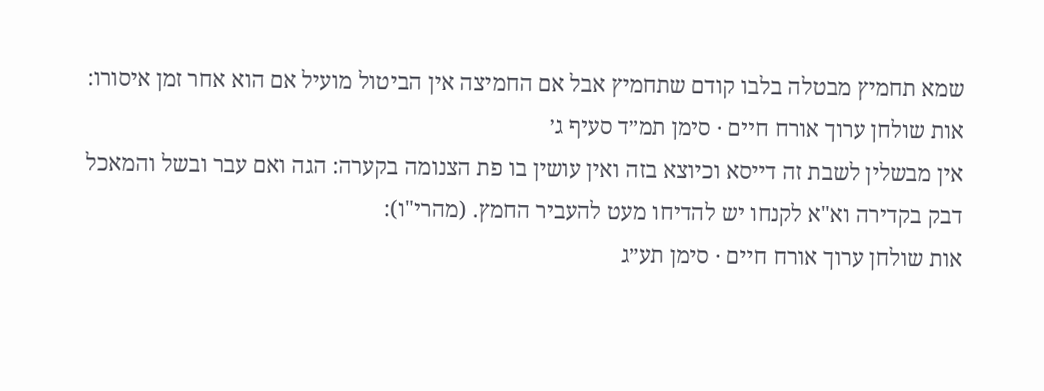שמא תחמיץ מבטלה בלבו קודם שתחמיץ אבל אם החמיצה אין הביטול מועיל אם הוא אחר זמן איסורו:
אות שולחן ערוך אורח חיים · סימן תמ״ד סעיף ג׳
אין מבשלין לשבת זה דייסא וכיוצא בזה ואין עושין בו פת הצנומה בקערה: הגה ואם עבר ובשל והמאכל דבק בקדירה וא"א לקנחו יש להדיחו מעט להעביר החמץ. (מהרי"ו):
אות שולחן ערוך אורח חיים · סימן תע״ג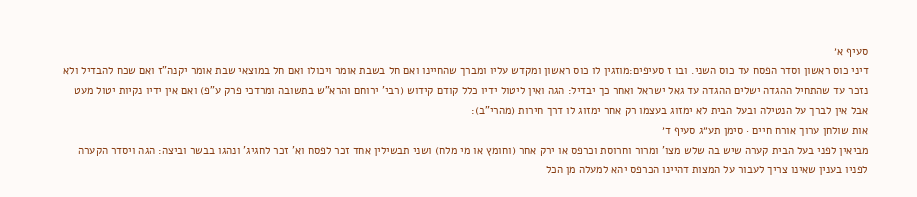סעיף א׳
דיני כוס ראשון וסדר הפסח עד כוס השני. ובו ז סעיפים:מוזגין לו כוס ראשון ומקדש עליו ומברך שהחיינו ואם חל בשבת אומר ויכולו ואם חל במוצאי שבת אומר יקנה"ז ואם שכח להבדיל ולא נזכר עד שהתחיל ההגדה ישלים ההגדה עד גאל ישראל ואחר כך יבדיל: הגה ואין ליטול ידיו כלל קודם קידוש (רבי' ירוחם והרא"ש בתשובה ומרדכי פרק ע"פ) ואם אין ידיו נקיות יטול מעט אבל אין לברך על הנטילה ובעל הבית לא ימזוג בעצמו רק אחר ימזוג לו דרך חירות (מהרי"ב):
אות שולחן ערוך אורח חיים · סימן תע״ג סעיף ד׳
מביאין לפני בעל הבית קערה שיש בה שלש מצו' ומרור וחרוסת וכרפס או ירק אחר (וחומץ או מי מלח) ושני תבשילין אחד זכר לפסח וא' זכר לחגיג' ונהגו בבשר וביצה: הגה ויסדר הקערה לפניו בענין שאינו צריך לעבור על המצות דהיינו הכרפס יהא למעלה מן הכל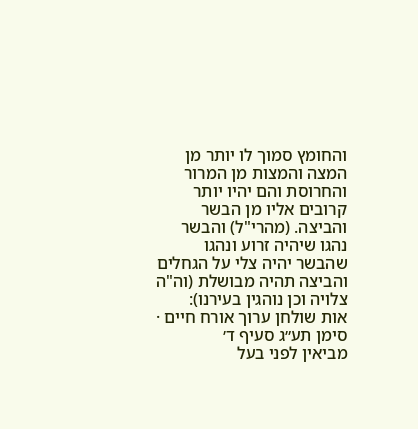והחומץ סמוך לו יותר מן המצה והמצות מן המרור והחרוסת והם יהיו יותר קרובים אליו מן הבשר והביצה. (מהרי"ל) והבשר נהגו שיהיה זרוע ונהגו שהבשר יהיה צלי על הגחלים והביצה תהיה מבושלת (וה"ה צלויה וכן נוהגין בעירנו):
אות שולחן ערוך אורח חיים · סימן תע״ג סעיף ד׳
מביאין לפני בעל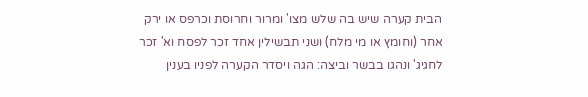הבית קערה שיש בה שלש מצו' ומרור וחרוסת וכרפס או ירק אחר (וחומץ או מי מלח) ושני תבשילין אחד זכר לפסח וא' זכר לחגיג' ונהגו בבשר וביצה: הגה ויסדר הקערה לפניו בענין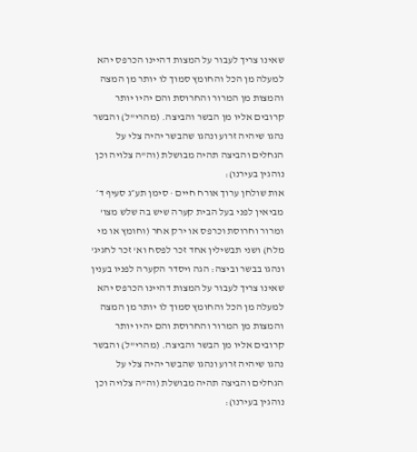שאינו צריך לעבור על המצות דהיינו הכרפס יהא למעלה מן הכל והחומץ סמוך לו יותר מן המצה והמצות מן המרור והחרוסת והם יהיו יותר קרובים אליו מן הבשר והביצה. (מהרי"ל) והבשר נהגו שיהיה זרוע ונהגו שהבשר יהיה צלי על הגחלים והביצה תהיה מבושלת (וה"ה צלויה וכן נוהגין בעירנו):
אות שולחן ערוך אורח חיים · סימן תע״ג סעיף ד׳
מביאין לפני בעל הבית קערה שיש בה שלש מצו' ומרור וחרוסת וכרפס או ירק אחר (וחומץ או מי מלח) ושני תבשילין אחד זכר לפסח וא' זכר לחגיג' ונהגו בבשר וביצה: הגה ויסדר הקערה לפניו בענין שאינו צריך לעבור על המצות דהיינו הכרפס יהא למעלה מן הכל והחומץ סמוך לו יותר מן המצה והמצות מן המרור והחרוסת והם יהיו יותר קרובים אליו מן הבשר והביצה. (מהרי"ל) והבשר נהגו שיהיה זרוע ונהגו שהבשר יהיה צלי על הגחלים והביצה תהיה מבושלת (וה"ה צלויה וכן נוהגין בעירנו):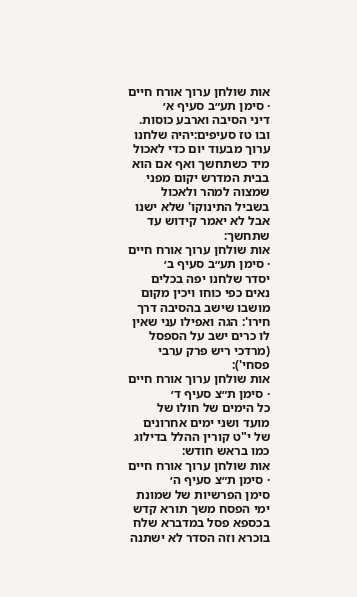אות שולחן ערוך אורח חיים · סימן תע״ב סעיף א׳
דיני הסיבה וארבע כוסות. ובו טז סעיפים:יהיה שלחנו ערוך מבעוד יום כדי לאכול מיד כשתחשך ואף אם הוא בבית המדרש יקום מפני שמצוה למהר ולאכול בשביל התינוקו' שלא ישנו אבל לא יאמר קידוש עד שתחשך:
אות שולחן ערוך אורח חיים · סימן תע״ב סעיף ב׳
יסדר שלחנו יפה בכלים נאים כפי כוחו ויכין מקום מושבו שישב בהסיבה דרך חירו': הגה ואפילו עני שאין לו כרים ישב על הספסל (מרדכי ריש פרק ערבי פסחי'):
אות שולחן ערוך אורח חיים · סימן ת״צ סעיף ד׳
כל הימים של חולו של מועד ושני ימים אחרונים של י"ט קורין ההלל בדילוג כמו בראש חודש:
אות שולחן ערוך אורח חיים · סימן ת״צ סעיף ה׳
סימן הפרשיות של שמונת ימי הפסח משך תורא קדש בכספא פסל במדברא שלח בוכרא וזה הסדר לא ישתנה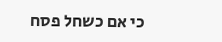כי אם כשחל פסח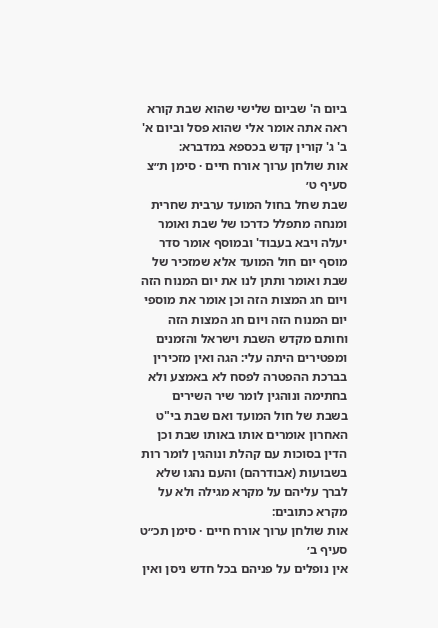ביום ה' שביום שלישי שהוא שבת קורא ראה אתה אומר אלי שהוא פסל וביום א' ב' ג' קורין קדש בכספא במדברא:
אות שולחן ערוך אורח חיים · סימן ת״צ סעיף ט׳
שבת שחל בחול המועד ערבית שחרית ומנחה מתפלל כדרכו של שבת ואומר יעלה ויבא בעבוד' ובמוסף אומר סדר מוסף יום חול המועד אלא שמזכיר של שבת ואומר ותתן לנו את יום המנוח הזה ויום חג המצות הזה וכן אומר את מוספי יום המנוח הזה ויום חג המצות הזה וחותם מקדש השבת וישראל והזמנים ומפטירים היתה עלי: הגה ואין מזכירין בברכת ההפטרה לפסח לא באמצע ולא בחתימה ונוהגין לומר שיר השירים בשבת של חול המועד ואם שבת בי"ט האחרון אומרים אותו באותו שבת וכן הדין בסוכות עם קהלת ונוהגין לומר רות בשבועות (אבודרהם) והעם נהגו שלא לברך עליהם על מקרא מגילה ולא על מקרא כתובים:
אות שולחן ערוך אורח חיים · סימן תכ״ט סעיף ב׳
אין נופלים על פניהם בכל חדש ניסן ואין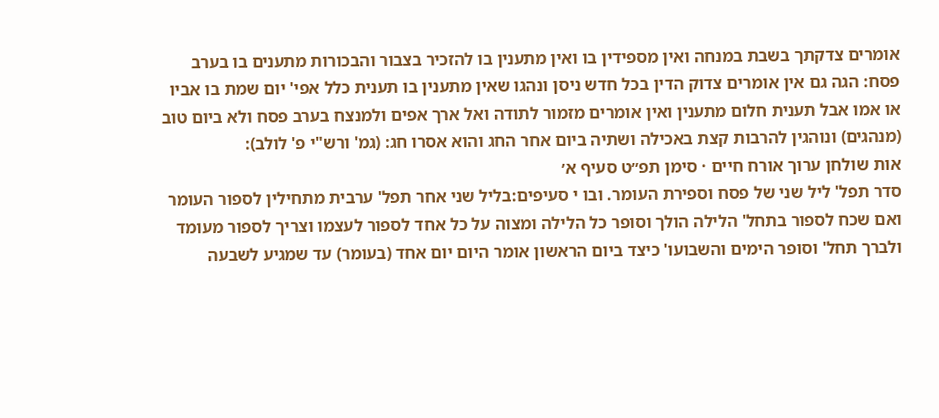אומרים צדקתך בשבת במנחה ואין מספידין בו ואין מתענין בו להזכיר בצבור והבכורות מתענים בו בערב פסח: הגה גם אין אומרים צדוק הדין בכל חדש ניסן ונהגו שאין מתענין בו תענית כלל אפי' יום שמת בו אביו או אמו אבל תענית חלום מתענין ואין אומרים מזמור לתודה ואל ארך אפים ולמנצח בערב פסח ולא ביום טוב (מנהגים) ונוהגין להרבות קצת באכילה ושתיה ביום אחר החג והוא אסרו חג: (גמ' ורש"י פ' לולב):
אות שולחן ערוך אורח חיים · סימן תפ״ט סעיף א׳
סדר תפל' ליל שני של פסח וספירת העומר. ובו י סעיפים:בליל שני אחר תפל' ערבית מתחילין לספור העומר ואם שכח לספור בתחל' הלילה הולך וסופר כל הלילה ומצוה על כל אחד לספור לעצמו וצריך לספור מעומד ולברך תחל' וסופר הימים והשבועו' כיצד ביום הראשון אומר היום יום אחד (בעומר) עד שמגיע לשבעה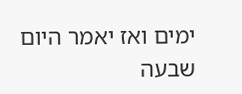ימים ואז יאמר היום שבעה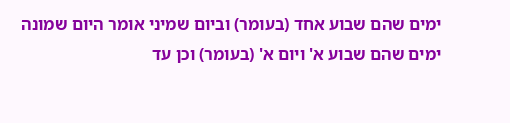ימים שהם שבוע אחד (בעומר) וביום שמיני אומר היום שמונה ימים שהם שבוע א' ויום א' (בעומר) וכן עד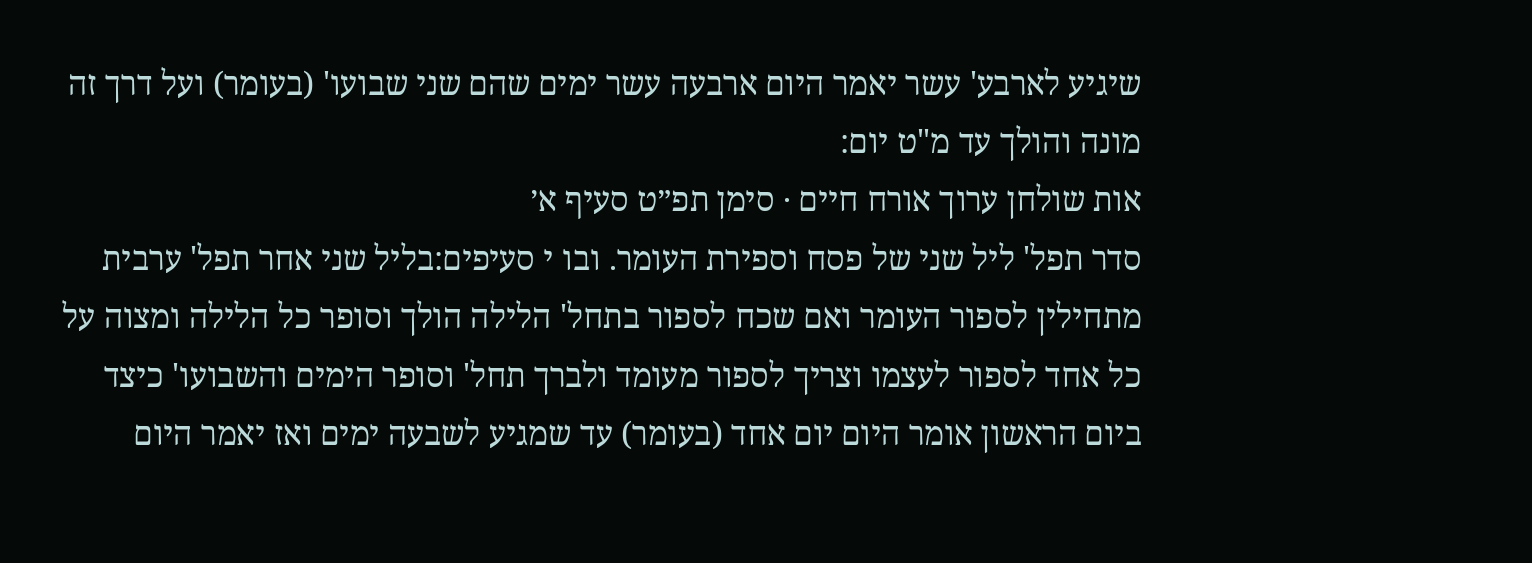שיגיע לארבע' עשר יאמר היום ארבעה עשר ימים שהם שני שבועו' (בעומר) ועל דרך זה מונה והולך עד מ"ט יום:
אות שולחן ערוך אורח חיים · סימן תפ״ט סעיף א׳
סדר תפל' ליל שני של פסח וספירת העומר. ובו י סעיפים:בליל שני אחר תפל' ערבית מתחילין לספור העומר ואם שכח לספור בתחל' הלילה הולך וסופר כל הלילה ומצוה על כל אחד לספור לעצמו וצריך לספור מעומד ולברך תחל' וסופר הימים והשבועו' כיצד ביום הראשון אומר היום יום אחד (בעומר) עד שמגיע לשבעה ימים ואז יאמר היום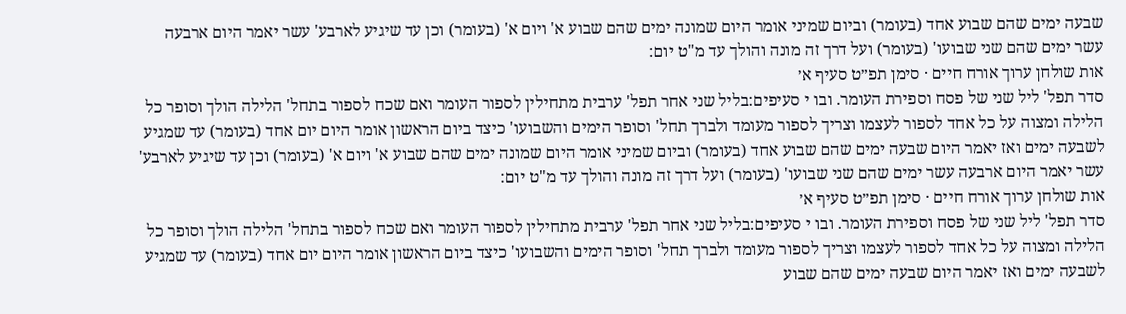שבעה ימים שהם שבוע אחד (בעומר) וביום שמיני אומר היום שמונה ימים שהם שבוע א' ויום א' (בעומר) וכן עד שיגיע לארבע' עשר יאמר היום ארבעה עשר ימים שהם שני שבועו' (בעומר) ועל דרך זה מונה והולך עד מ"ט יום:
אות שולחן ערוך אורח חיים · סימן תפ״ט סעיף א׳
סדר תפל' ליל שני של פסח וספירת העומר. ובו י סעיפים:בליל שני אחר תפל' ערבית מתחילין לספור העומר ואם שכח לספור בתחל' הלילה הולך וסופר כל הלילה ומצוה על כל אחד לספור לעצמו וצריך לספור מעומד ולברך תחל' וסופר הימים והשבועו' כיצד ביום הראשון אומר היום יום אחד (בעומר) עד שמגיע לשבעה ימים ואז יאמר היום שבעה ימים שהם שבוע אחד (בעומר) וביום שמיני אומר היום שמונה ימים שהם שבוע א' ויום א' (בעומר) וכן עד שיגיע לארבע' עשר יאמר היום ארבעה עשר ימים שהם שני שבועו' (בעומר) ועל דרך זה מונה והולך עד מ"ט יום:
אות שולחן ערוך אורח חיים · סימן תפ״ט סעיף א׳
סדר תפל' ליל שני של פסח וספירת העומר. ובו י סעיפים:בליל שני אחר תפל' ערבית מתחילין לספור העומר ואם שכח לספור בתחל' הלילה הולך וסופר כל הלילה ומצוה על כל אחד לספור לעצמו וצריך לספור מעומד ולברך תחל' וסופר הימים והשבועו' כיצד ביום הראשון אומר היום יום אחד (בעומר) עד שמגיע לשבעה ימים ואז יאמר היום שבעה ימים שהם שבוע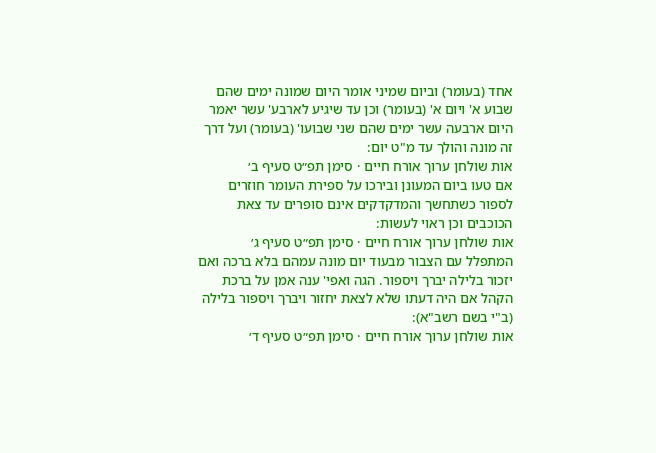אחד (בעומר) וביום שמיני אומר היום שמונה ימים שהם שבוע א' ויום א' (בעומר) וכן עד שיגיע לארבע' עשר יאמר היום ארבעה עשר ימים שהם שני שבועו' (בעומר) ועל דרך זה מונה והולך עד מ"ט יום:
אות שולחן ערוך אורח חיים · סימן תפ״ט סעיף ב׳
אם טעו ביום המעונן ובירכו על ספירת העומר חוזרים לספור כשתחשך והמדקדקים אינם סופרים עד צאת הכוכבים וכן ראוי לעשות:
אות שולחן ערוך אורח חיים · סימן תפ״ט סעיף ג׳
המתפלל עם הצבור מבעוד יום מונה עמהם בלא ברכה ואם יזכור בלילה יברך ויספור. הגה ואפי' ענה אמן על ברכת הקהל אם היה דעתו שלא לצאת יחזור ויברך ויספור בלילה (ב"י בשם רשב"א):
אות שולחן ערוך אורח חיים · סימן תפ״ט סעיף ד׳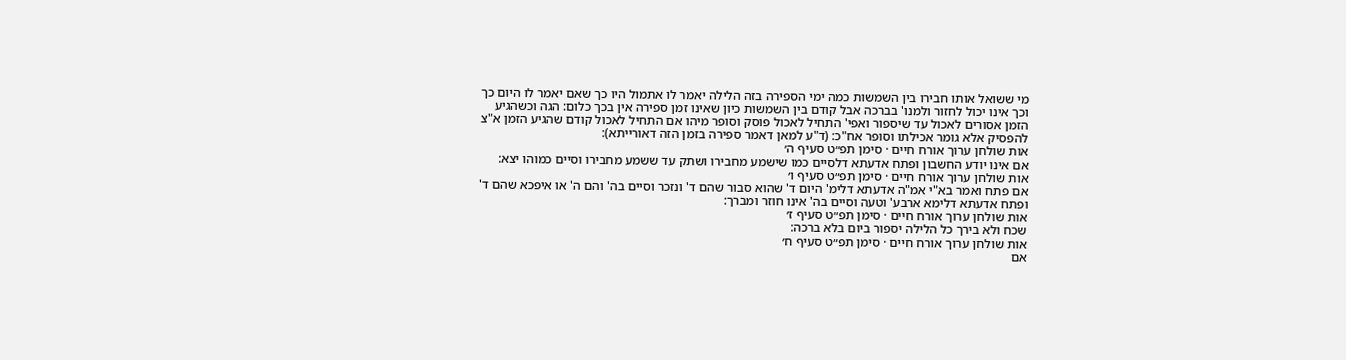מי ששואל אותו חבירו בין השמשות כמה ימי הספירה בזה הלילה יאמר לו אתמול היו כך שאם יאמר לו היום כך וכך אינו יכול לחזור ולמנו' בברכה אבל קודם בין השמשות כיון שאינו זמן ספירה אין בכך כלום: הגה וכשהגיע הזמן אסורים לאכול עד שיספור ואפי' התחיל לאכול פוסק וסופר מיהו אם התחיל לאכול קודם שהגיע הזמן א"צ להפסיק אלא גומר אכילתו וסופר אח"כ: (ד"ע למאן דאמר ספירה בזמן הזה דאורייתא):
אות שולחן ערוך אורח חיים · סימן תפ״ט סעיף ה׳
אם אינו יודע החשבון ופתח אדעתא דלסיים כמו שישמע מחבירו ושתק עד ששמע מחבירו וסיים כמוהו יצא:
אות שולחן ערוך אורח חיים · סימן תפ״ט סעיף ו׳
אם פתח ואמר בא"י אמ"ה אדעתא דלימ' היום ד' שהוא סבור שהם ד' ונזכר וסיים בה' והם ה' או איפכא שהם ד' ופתח אדעתא דלימא ארבע' וטעה וסיים בה' אינו חוזר ומברך:
אות שולחן ערוך אורח חיים · סימן תפ״ט סעיף ז׳
שכח ולא בירך כל הלילה יספור ביום בלא ברכה:
אות שולחן ערוך אורח חיים · סימן תפ״ט סעיף ח׳
אם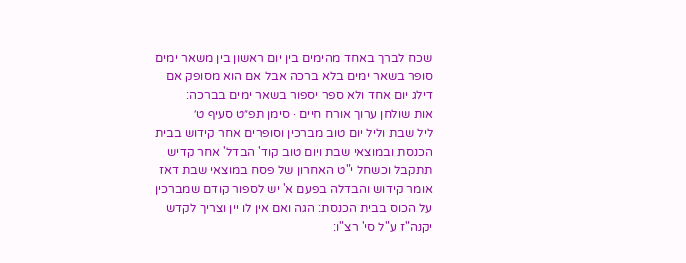שכח לברך באחד מהימים בין יום ראשון בין משאר ימים סופר בשאר ימים בלא ברכה אבל אם הוא מסופק אם דילג יום אחד ולא ספר יספור בשאר ימים בברכה:
אות שולחן ערוך אורח חיים · סימן תפ״ט סעיף ט׳
ליל שבת וליל יום טוב מברכין וסופרים אחר קידוש בבית הכנסת ובמוצאי שבת ויום טוב קוד' הבדל' אחר קדיש תתקבל וכשחל י"ט האחרון של פסח במוצאי שבת דאז אומר קידוש והבדלה בפעם א' יש לספור קודם שמברכין על הכוס בבית הכנסת: הגה ואם אין לו יין וצריך לקדש יקנה"ז ע"ל סי' רצ"ו: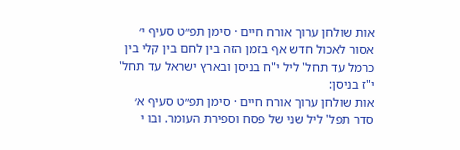אות שולחן ערוך אורח חיים · סימן תפ״ט סעיף י׳
אסור לאכול חדש אף בזמן הזה בין לחם בין קלי בין כרמל עד תחל' ליל י"ח בניסן ובארץ ישראל עד תחל' י"ז בניסן:
אות שולחן ערוך אורח חיים · סימן תפ״ט סעיף א׳
סדר תפל' ליל שני של פסח וספירת העומר. ובו י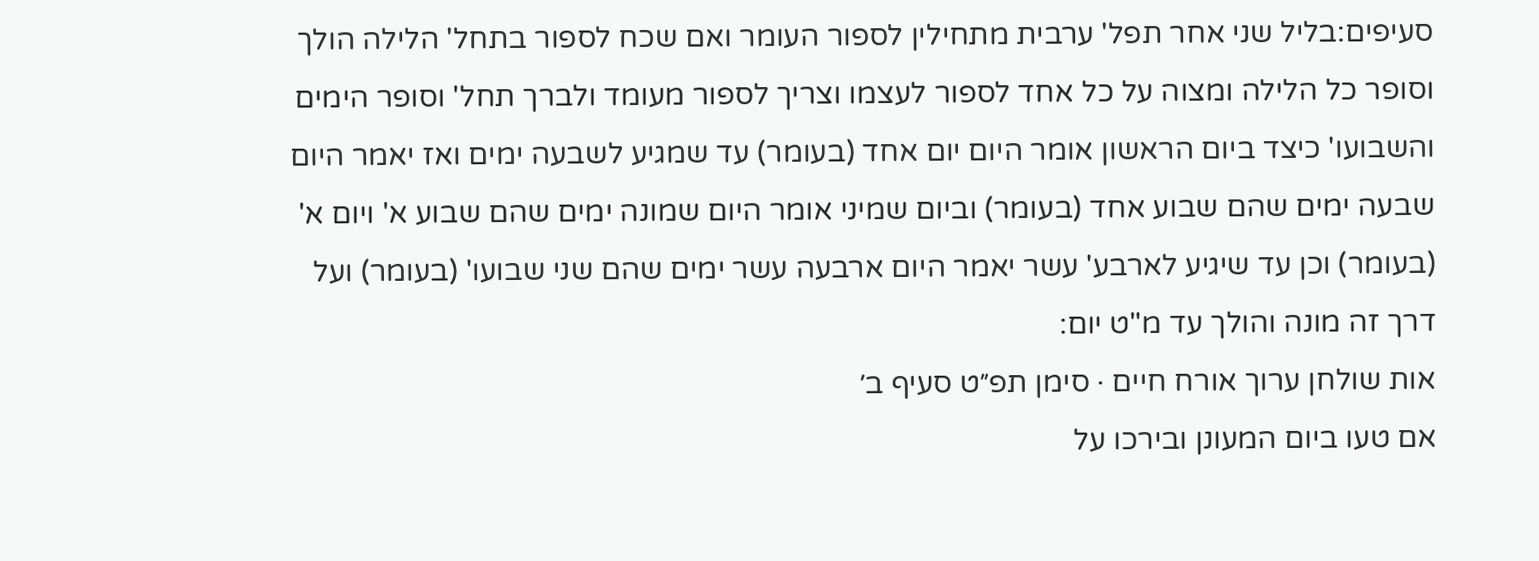סעיפים:בליל שני אחר תפל' ערבית מתחילין לספור העומר ואם שכח לספור בתחל' הלילה הולך וסופר כל הלילה ומצוה על כל אחד לספור לעצמו וצריך לספור מעומד ולברך תחל' וסופר הימים והשבועו' כיצד ביום הראשון אומר היום יום אחד (בעומר) עד שמגיע לשבעה ימים ואז יאמר היום שבעה ימים שהם שבוע אחד (בעומר) וביום שמיני אומר היום שמונה ימים שהם שבוע א' ויום א' (בעומר) וכן עד שיגיע לארבע' עשר יאמר היום ארבעה עשר ימים שהם שני שבועו' (בעומר) ועל דרך זה מונה והולך עד מ"ט יום:
אות שולחן ערוך אורח חיים · סימן תפ״ט סעיף ב׳
אם טעו ביום המעונן ובירכו על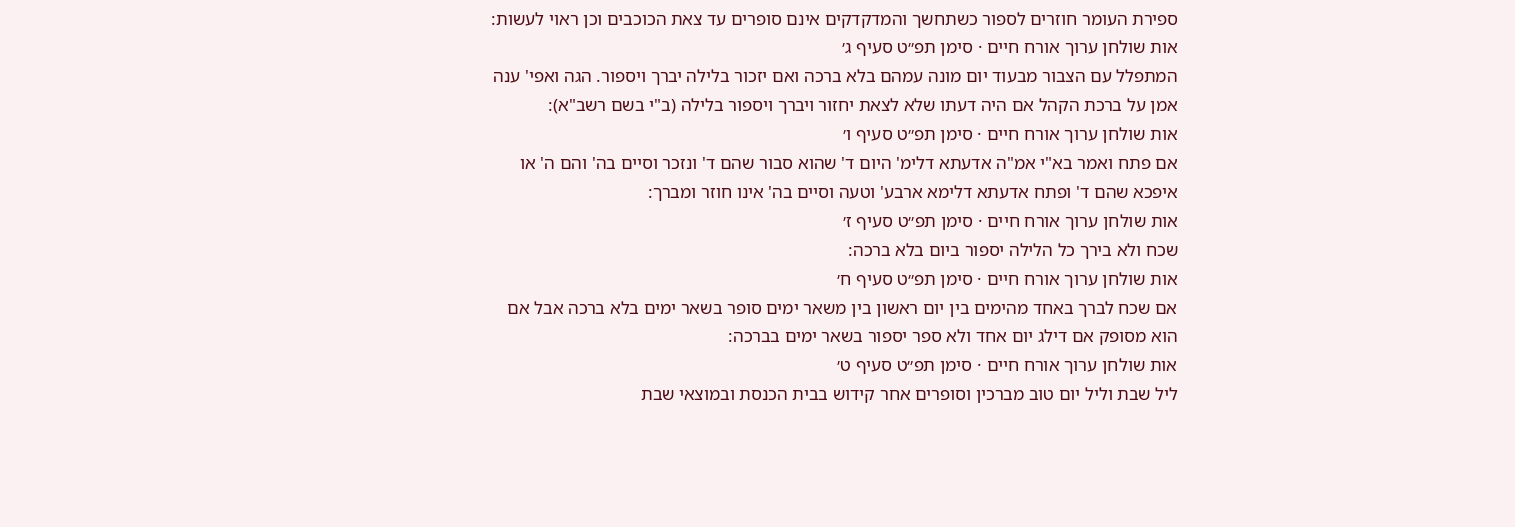ספירת העומר חוזרים לספור כשתחשך והמדקדקים אינם סופרים עד צאת הכוכבים וכן ראוי לעשות:
אות שולחן ערוך אורח חיים · סימן תפ״ט סעיף ג׳
המתפלל עם הצבור מבעוד יום מונה עמהם בלא ברכה ואם יזכור בלילה יברך ויספור. הגה ואפי' ענה אמן על ברכת הקהל אם היה דעתו שלא לצאת יחזור ויברך ויספור בלילה (ב"י בשם רשב"א):
אות שולחן ערוך אורח חיים · סימן תפ״ט סעיף ו׳
אם פתח ואמר בא"י אמ"ה אדעתא דלימ' היום ד' שהוא סבור שהם ד' ונזכר וסיים בה' והם ה' או איפכא שהם ד' ופתח אדעתא דלימא ארבע' וטעה וסיים בה' אינו חוזר ומברך:
אות שולחן ערוך אורח חיים · סימן תפ״ט סעיף ז׳
שכח ולא בירך כל הלילה יספור ביום בלא ברכה:
אות שולחן ערוך אורח חיים · סימן תפ״ט סעיף ח׳
אם שכח לברך באחד מהימים בין יום ראשון בין משאר ימים סופר בשאר ימים בלא ברכה אבל אם הוא מסופק אם דילג יום אחד ולא ספר יספור בשאר ימים בברכה:
אות שולחן ערוך אורח חיים · סימן תפ״ט סעיף ט׳
ליל שבת וליל יום טוב מברכין וסופרים אחר קידוש בבית הכנסת ובמוצאי שבת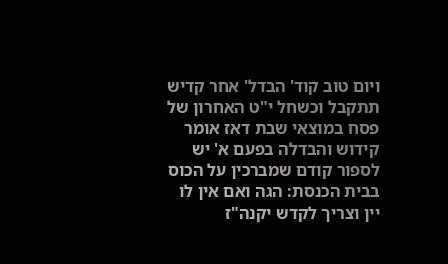ויום טוב קוד' הבדל' אחר קדיש תתקבל וכשחל י"ט האחרון של פסח במוצאי שבת דאז אומר קידוש והבדלה בפעם א' יש לספור קודם שמברכין על הכוס בבית הכנסת: הגה ואם אין לו יין וצריך לקדש יקנה"ז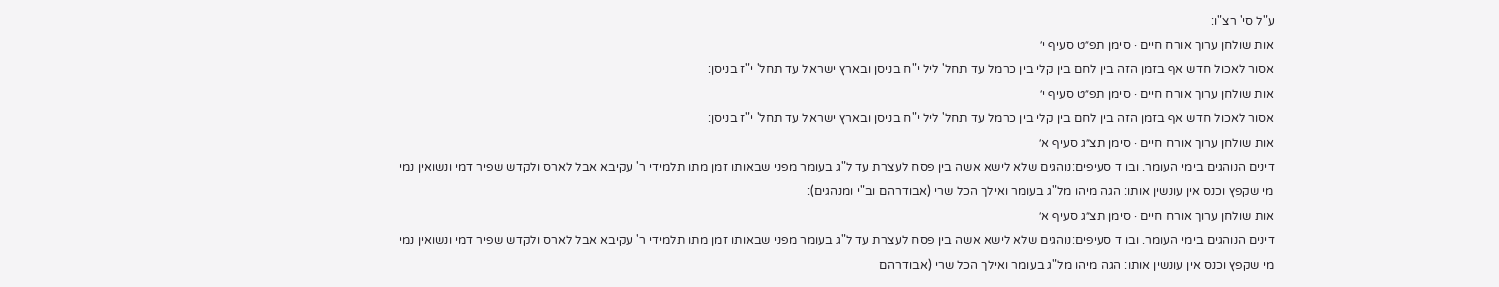ע"ל סי' רצ"ו:
אות שולחן ערוך אורח חיים · סימן תפ״ט סעיף י׳
אסור לאכול חדש אף בזמן הזה בין לחם בין קלי בין כרמל עד תחל' ליל י"ח בניסן ובארץ ישראל עד תחל' י"ז בניסן:
אות שולחן ערוך אורח חיים · סימן תפ״ט סעיף י׳
אסור לאכול חדש אף בזמן הזה בין לחם בין קלי בין כרמל עד תחל' ליל י"ח בניסן ובארץ ישראל עד תחל' י"ז בניסן:
אות שולחן ערוך אורח חיים · סימן תצ״ג סעיף א׳
דינים הנוהגים בימי העומר. ובו ד סעיפים:נוהגים שלא לישא אשה בין פסח לעצרת עד ל"ג בעומר מפני שבאותו זמן מתו תלמידי ר' עקיבא אבל לארס ולקדש שפיר דמי ונשואין נמי מי שקפץ וכנס אין עונשין אותו: הגה מיהו מל"ג בעומר ואילך הכל שרי (אבודרהם וב"י ומנהגים):
אות שולחן ערוך אורח חיים · סימן תצ״ג סעיף א׳
דינים הנוהגים בימי העומר. ובו ד סעיפים:נוהגים שלא לישא אשה בין פסח לעצרת עד ל"ג בעומר מפני שבאותו זמן מתו תלמידי ר' עקיבא אבל לארס ולקדש שפיר דמי ונשואין נמי מי שקפץ וכנס אין עונשין אותו: הגה מיהו מל"ג בעומר ואילך הכל שרי (אבודרהם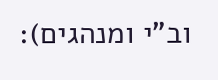וב"י ומנהגים):